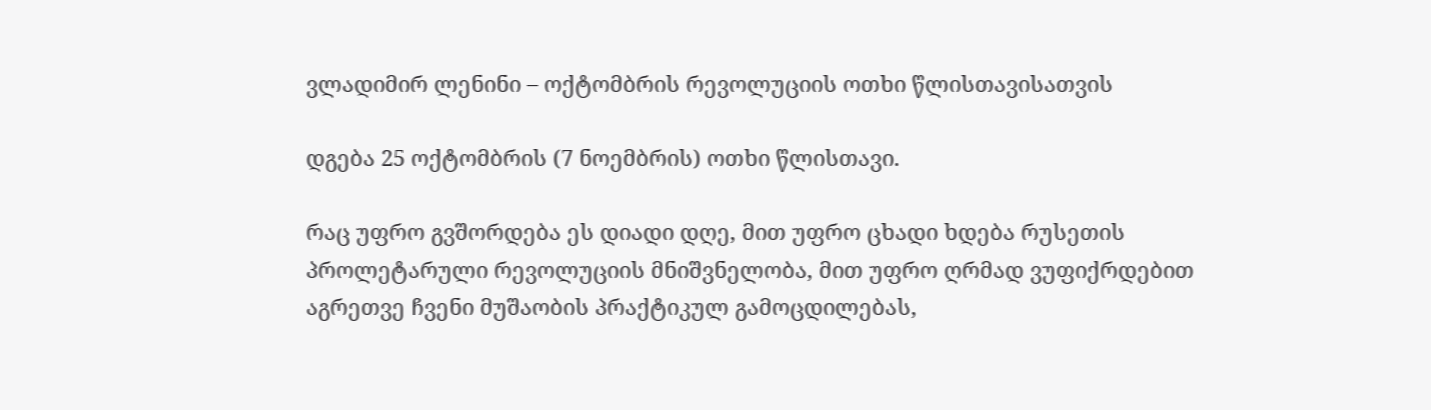ვლადიმირ ლენინი – ოქტომბრის რევოლუციის ოთხი წლისთავისათვის

დგება 25 ოქტომბრის (7 ნოემბრის) ოთხი წლისთავი.

რაც უფრო გვშორდება ეს დიადი დღე, მით უფრო ცხადი ხდება რუსეთის პროლეტარული რევოლუციის მნიშვნელობა, მით უფრო ღრმად ვუფიქრდებით აგრეთვე ჩვენი მუშაობის პრაქტიკულ გამოცდილებას,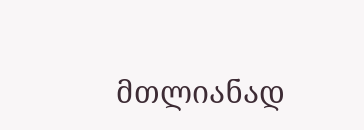მთლიანად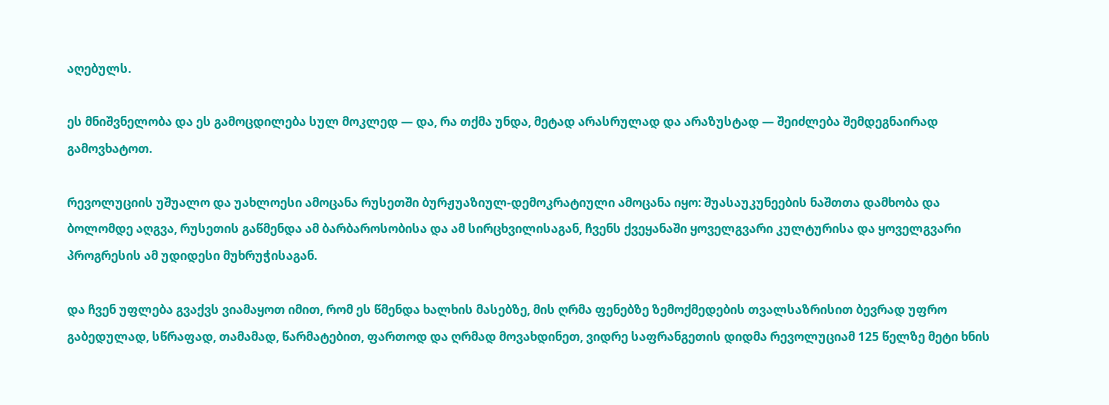აღებულს.

ეს მნიშვნელობა და ეს გამოცდილება სულ მოკლედ — და, რა თქმა უნდა, მეტად არასრულად და არაზუსტად — შეიძლება შემდეგნაირად გამოვხატოთ.

რევოლუციის უშუალო და უახლოესი ამოცანა რუსეთში ბურჟუაზიულ-დემოკრატიული ამოცანა იყო: შუასაუკუნეების ნაშთთა დამხობა და ბოლომდე აღგვა, რუსეთის გაწმენდა ამ ბარბაროსობისა და ამ სირცხვილისაგან, ჩვენს ქვეყანაში ყოველგვარი კულტურისა და ყოველგვარი პროგრესის ამ უდიდესი მუხრუჭისაგან.

და ჩვენ უფლება გვაქვს ვიამაყოთ იმით, რომ ეს წმენდა ხალხის მასებზე, მის ღრმა ფენებზე ზემოქმედების თვალსაზრისით ბევრად უფრო გაბედულად, სწრაფად, თამამად, წარმატებით, ფართოდ და ღრმად მოვახდინეთ, ვიდრე საფრანგეთის დიდმა რევოლუციამ 125 წელზე მეტი ხნის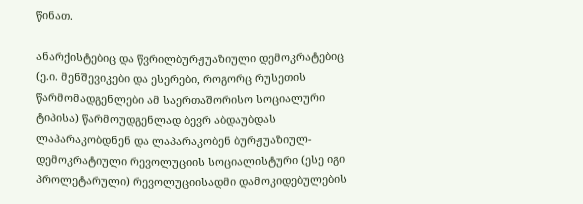წინათ.

ანარქისტებიც და წვრილბურჟუაზიული დემოკრატებიც (ე.ი. მენშევიკები და ესერები, როგორც რუსეთის წარმომადგენლები ამ საერთაშორისო სოციალური ტიპისა) წარმოუდგენლად ბევრ აბდაუბდას ლაპარაკობდნენ და ლაპარაკობენ ბურჟუაზიულ-დემოკრატიული რევოლუციის სოციალისტური (ესე იგი პროლეტარული) რევოლუციისადმი დამოკიდებულების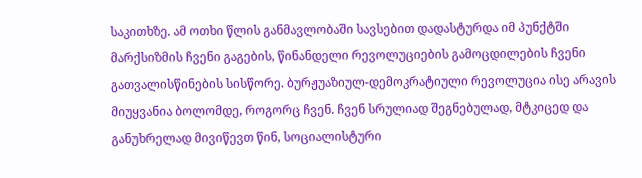საკითხზე. ამ ოთხი წლის განმავლობაში სავსებით დადასტურდა იმ პუნქტში მარქსიზმის ჩვენი გაგების, წინანდელი რევოლუციების გამოცდილების ჩვენი გათვალისწინების სისწორე. ბურჟუაზიულ-დემოკრატიული რევოლუცია ისე არავის მიუყვანია ბოლომდე, როგორც ჩვენ. ჩვენ სრულიად შეგნებულად, მტკიცედ და განუხრელად მივიწევთ წინ, სოციალისტური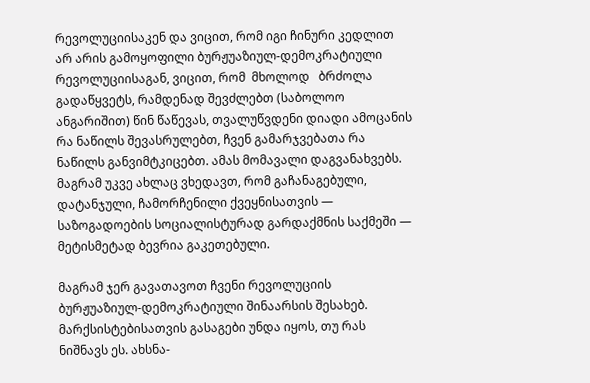რევოლუციისაკენ და ვიცით, რომ იგი ჩინური კედლით არ არის გამოყოფილი ბურჟუაზიულ-დემოკრატიული რევოლუციისაგან, ვიცით, რომ  მხოლოდ   ბრძოლა  გადაწყვეტს, რამდენად შევძლებთ (საბოლოო ანგარიშით) წინ წაწევას, თვალუწვდენი დიადი ამოცანის რა ნაწილს შევასრულებთ, ჩვენ გამარჯვებათა რა ნაწილს განვიმტკიცებთ. ამას მომავალი დაგვანახვებს. მაგრამ უკვე ახლაც ვხედავთ, რომ გაჩანაგებული, დატანჯული, ჩამორჩენილი ქვეყნისათვის — საზოგადოების სოციალისტურად გარდაქმნის საქმეში — მეტისმეტად ბევრია გაკეთებული.

მაგრამ ჯერ გავათავოთ ჩვენი რევოლუციის ბურჟუაზიულ-დემოკრატიული შინაარსის შესახებ. მარქსისტებისათვის გასაგები უნდა იყოს, თუ რას ნიშნავს ეს. ახსნა-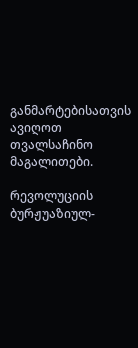განმარტებისათვის ავიღოთ თვალსაჩინო მაგალითები.

რევოლუციის ბურჟუაზიულ-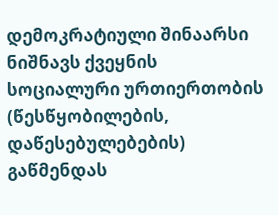დემოკრატიული შინაარსი ნიშნავს ქვეყნის სოციალური ურთიერთობის (წესწყობილების, დაწესებულებების) გაწმენდას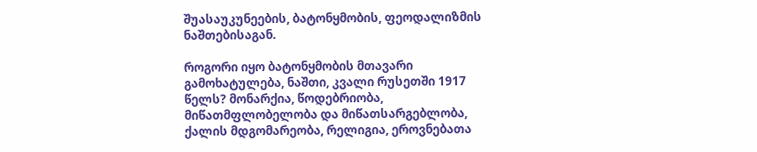შუასაუკუნეების, ბატონყმობის, ფეოდალიზმის ნაშთებისაგან.

როგორი იყო ბატონყმობის მთავარი გამოხატულება, ნაშთი, კვალი რუსეთში 1917 წელს? მონარქია, წოდებრიობა, მიწათმფლობელობა და მიწათსარგებლობა, ქალის მდგომარეობა, რელიგია, ეროვნებათა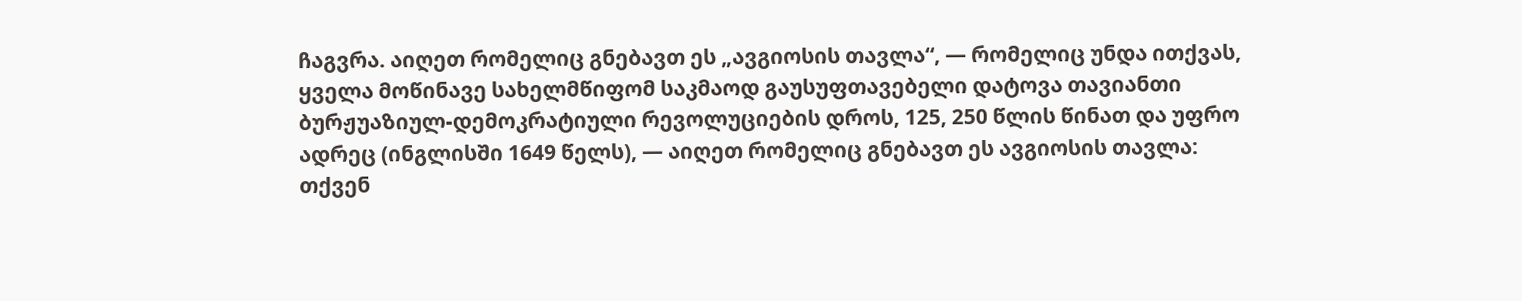ჩაგვრა. აიღეთ რომელიც გნებავთ ეს „ავგიოსის თავლა“, — რომელიც უნდა ითქვას, ყველა მოწინავე სახელმწიფომ საკმაოდ გაუსუფთავებელი დატოვა თავიანთი ბურჟუაზიულ-დემოკრატიული რევოლუციების დროს, 125, 250 წლის წინათ და უფრო ადრეც (ინგლისში 1649 წელს), — აიღეთ რომელიც გნებავთ ეს ავგიოსის თავლა: თქვენ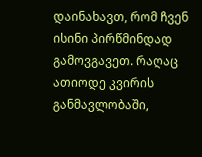დაინახავთ, რომ ჩვენ ისინი პირწმინდად გამოვგავეთ. რაღაც ათიოდე კვირის განმავლობაში,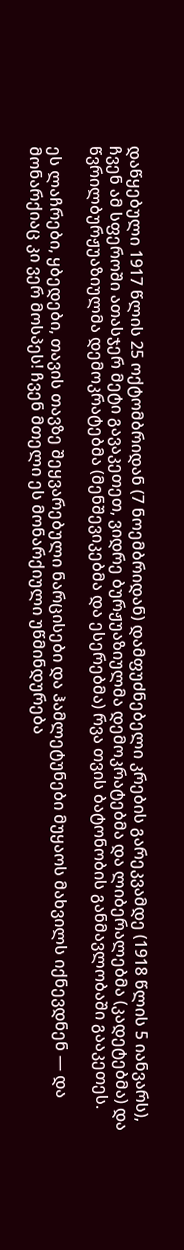დაწყებული 1917 წლის 25 ოქტომბრიდან (7 ნოემბრიდან) დამფუძნებელი კრების გარეკვამდე (1918 წლის 5 იანვარს), ჩვენ ამ სფეროში ათასჯერ მეტი გავაკეთეთ, ვიდრე ბურჟუაზიულმა დემოკრატებმა და ლიბერალებმა (კადეტებმა) და წვრილბურჟუაზიულმა დემოკრატებმა (მენშევიკებმა და ესერებმა) რვა თვის ბატონობის განმავლობაში გააკეთეს.

ეს ლაჩრები, ყბედები, თავის თავზე შეყვარებული ნარცისები და ჰამლეტუნები მუყაოს მახვილს იქნევდნენ — და მონარქიაც კი ვერ მოსპეს! ჩვენ მთელი ეს მონარქიული უწმინდურება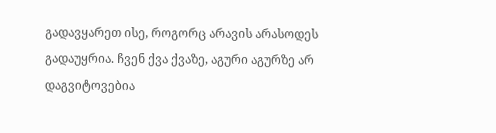გადავყარეთ ისე, როგორც არავის არასოდეს გადაუყრია. ჩვენ ქვა ქვაზე, აგური აგურზე არ დაგვიტოვებია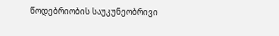წოდებრიობის საუკუნეობრივი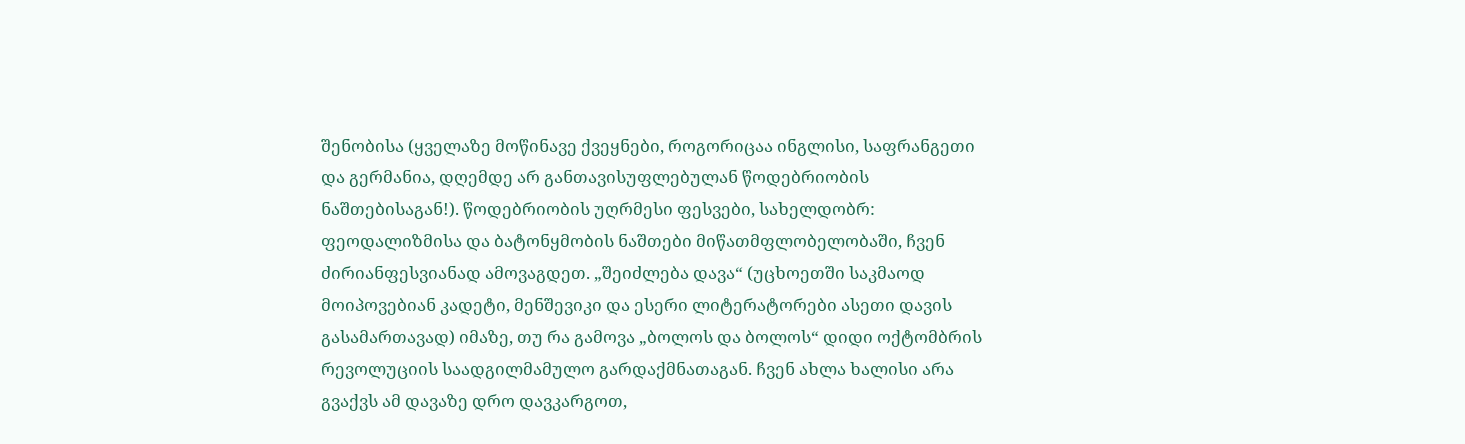შენობისა (ყველაზე მოწინავე ქვეყნები, როგორიცაა ინგლისი, საფრანგეთი და გერმანია, დღემდე არ განთავისუფლებულან წოდებრიობის ნაშთებისაგან!). წოდებრიობის უღრმესი ფესვები, სახელდობრ: ფეოდალიზმისა და ბატონყმობის ნაშთები მიწათმფლობელობაში, ჩვენ ძირიანფესვიანად ამოვაგდეთ. „შეიძლება დავა“ (უცხოეთში საკმაოდ მოიპოვებიან კადეტი, მენშევიკი და ესერი ლიტერატორები ასეთი დავის გასამართავად) იმაზე, თუ რა გამოვა „ბოლოს და ბოლოს“ დიდი ოქტომბრის რევოლუციის საადგილმამულო გარდაქმნათაგან. ჩვენ ახლა ხალისი არა გვაქვს ამ დავაზე დრო დავკარგოთ,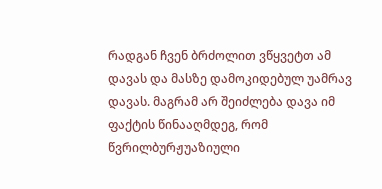რადგან ჩვენ ბრძოლით ვწყვეტთ ამ დავას და მასზე დამოკიდებულ უამრავ დავას. მაგრამ არ შეიძლება დავა იმ ფაქტის წინააღმდეგ, რომ წვრილბურჟუაზიული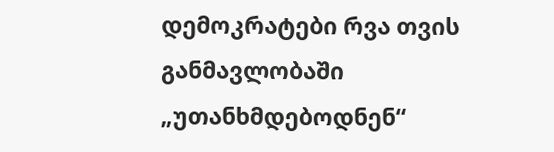დემოკრატები რვა თვის განმავლობაში „უთანხმდებოდნენ“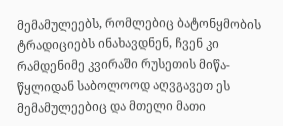მემამულეებს, რომლებიც ბატონყმობის ტრადიციებს ინახავდნენ, ჩვენ კი რამდენიმე კვირაში რუსეთის მიწა-წყლიდან საბოლოოდ აღვგავეთ ეს მემამულეებიც და მთელი მათი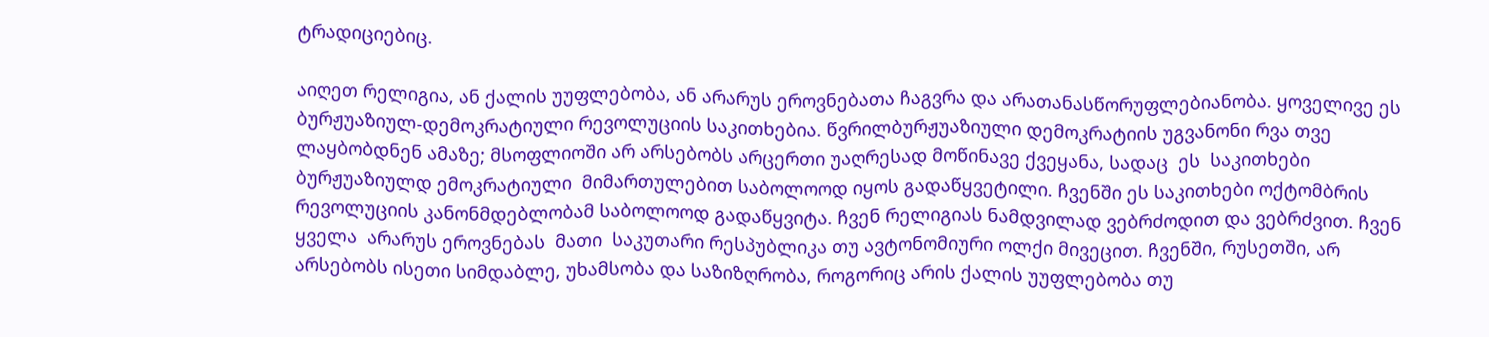ტრადიციებიც.

აიღეთ რელიგია, ან ქალის უუფლებობა, ან არარუს ეროვნებათა ჩაგვრა და არათანასწორუფლებიანობა. ყოველივე ეს ბურჟუაზიულ-დემოკრატიული რევოლუციის საკითხებია. წვრილბურჟუაზიული დემოკრატიის უგვანონი რვა თვე ლაყბობდნენ ამაზე; მსოფლიოში არ არსებობს არცერთი უაღრესად მოწინავე ქვეყანა, სადაც  ეს  საკითხები ბურჟუაზიულდ ემოკრატიული  მიმართულებით საბოლოოდ იყოს გადაწყვეტილი. ჩვენში ეს საკითხები ოქტომბრის რევოლუციის კანონმდებლობამ საბოლოოდ გადაწყვიტა. ჩვენ რელიგიას ნამდვილად ვებრძოდით და ვებრძვით. ჩვენ  ყველა  არარუს ეროვნებას  მათი  საკუთარი რესპუბლიკა თუ ავტონომიური ოლქი მივეცით. ჩვენში, რუსეთში, არ არსებობს ისეთი სიმდაბლე, უხამსობა და საზიზღრობა, როგორიც არის ქალის უუფლებობა თუ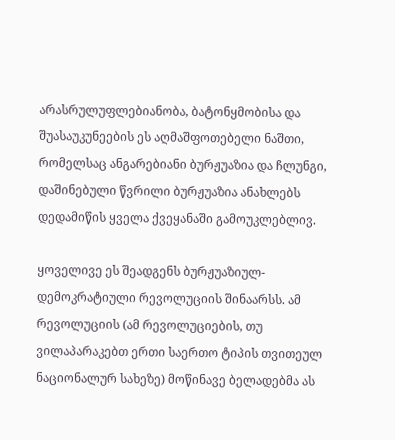არასრულუფლებიანობა, ბატონყმობისა და შუასაუკუნეების ეს აღმაშფოთებელი ნაშთი, რომელსაც ანგარებიანი ბურჟუაზია და ჩლუნგი, დაშინებული წვრილი ბურჟუაზია ანახლებს დედამიწის ყველა ქვეყანაში გამოუკლებლივ.

ყოველივე ეს შეადგენს ბურჟუაზიულ-დემოკრატიული რევოლუციის შინაარსს. ამ რევოლუციის (ამ რევოლუციების, თუ ვილაპარაკებთ ერთი საერთო ტიპის თვითეულ ნაციონალურ სახეზე) მოწინავე ბელადებმა ას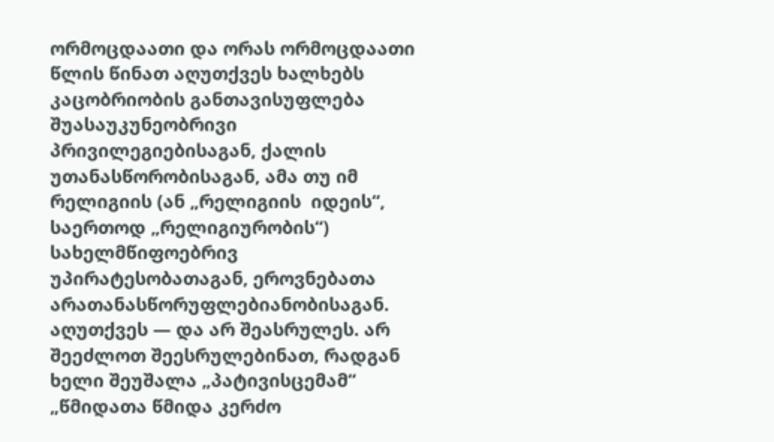ორმოცდაათი და ორას ორმოცდაათი წლის წინათ აღუთქვეს ხალხებს კაცობრიობის განთავისუფლება შუასაუკუნეობრივი პრივილეგიებისაგან, ქალის უთანასწორობისაგან, ამა თუ იმ რელიგიის (ან „რელიგიის  იდეის“, საერთოდ „რელიგიურობის“) სახელმწიფოებრივ უპირატესობათაგან, ეროვნებათა არათანასწორუფლებიანობისაგან. აღუთქვეს — და არ შეასრულეს. არ შეეძლოთ შეესრულებინათ, რადგან ხელი შეუშალა „პატივისცემამ“ „წმიდათა წმიდა კერძო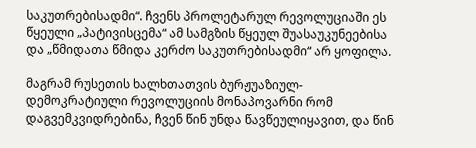საკუთრებისადმი“. ჩვენს პროლეტარულ რევოლუციაში ეს წყეული „პატივისცემა“ ამ სამგზის წყეულ შუასაუკუნეებისა და „წმიდათა წმიდა კერძო საკუთრებისადმი“ არ ყოფილა.

მაგრამ რუსეთის ხალხთათვის ბურჟუაზიულ-დემოკრატიული რევოლუციის მონაპოვარნი რომ დაგვემკვიდრებინა, ჩვენ წინ უნდა წავწეულიყავით, და წინ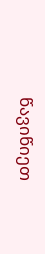წავიწიეთ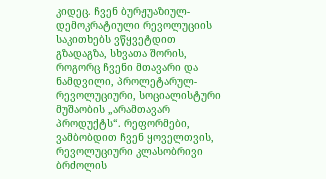კიდეც. ჩვენ ბურჟუაზიულ-დემოკრატიული რევოლუციის საკითხებს ვწყვეტდით გზადაგზა, სხვათა შორის, როგორც ჩვენი მთავარი და ნამდვილი, პროლეტარულ-რევოლუციური, სოციალისტური მუშაობის „არამთავარ პროდუქტს“. რეფორმები, ვამბობდით ჩვენ ყოველთვის, რევოლუციური კლასობრივი ბრძოლის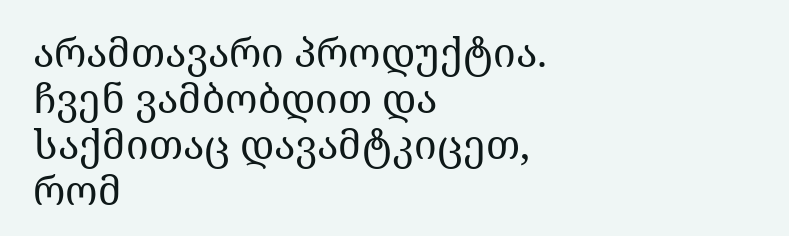არამთავარი პროდუქტია. ჩვენ ვამბობდით და საქმითაც დავამტკიცეთ, რომ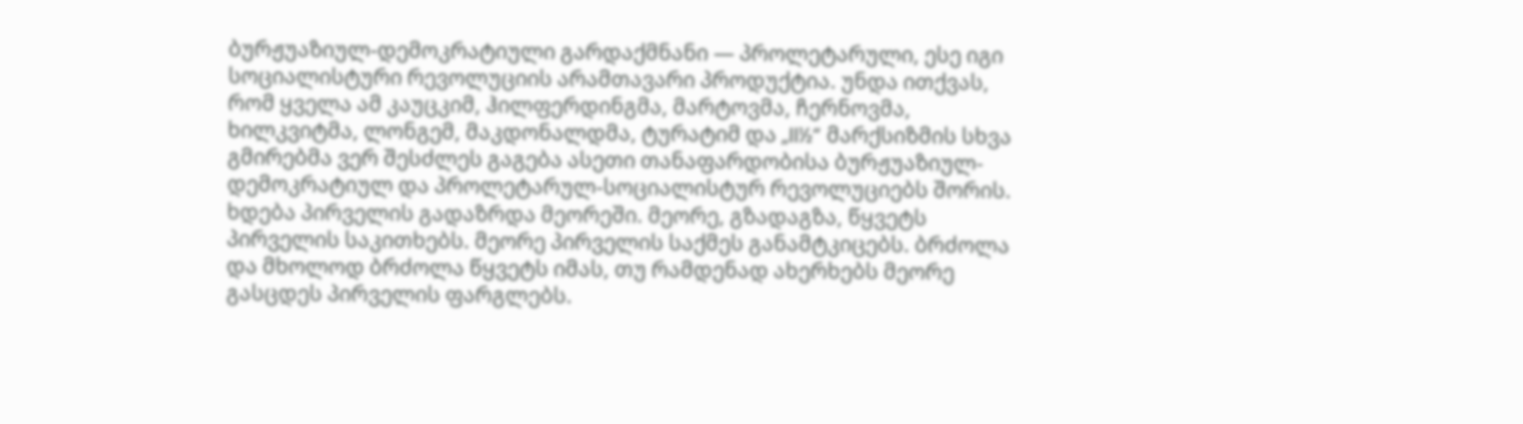ბურჟუაზიულ-დემოკრატიული გარდაქმნანი — პროლეტარული, ესე იგი სოციალისტური რევოლუციის არამთავარი პროდუქტია. უნდა ითქვას, რომ ყველა ამ კაუცკიმ, ჰილფერდინგმა, მარტოვმა, ჩერნოვმა, ხილკვიტმა, ლონგემ, მაკდონალდმა, ტურატიმ და „II½“ მარქსიზმის სხვა გმირებმა ვერ შესძლეს გაგება ასეთი თანაფარდობისა ბურჟუაზიულ-დემოკრატიულ და პროლეტარულ-სოციალისტურ რევოლუციებს შორის. ხდება პირველის გადაზრდა მეორეში. მეორე, გზადაგზა, წყვეტს პირველის საკითხებს. მეორე პირველის საქმეს განამტკიცებს. ბრძოლა და მხოლოდ ბრძოლა წყვეტს იმას, თუ რამდენად ახერხებს მეორე გასცდეს პირველის ფარგლებს.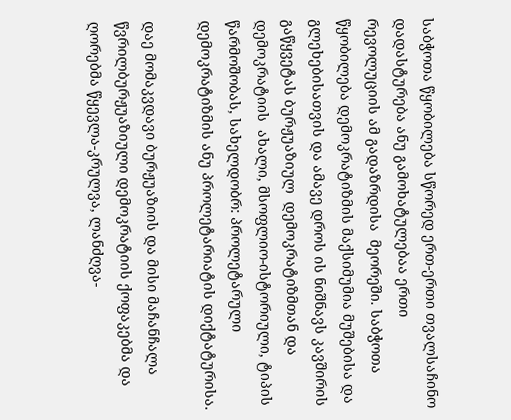საბჭოთა წყობილება სწორედ ერთ-ერთი თვალსაჩინო დადასტურება ანუ გამოხატულებაა ერთი რევოლუციის ამ გადაზრდისა  მეორეში. საბჭოთა წყობილება დემოკრატიზმის მაქსიმუმია მუშებისა და გლეხებისათვის და ამავე დროს ის ნიშნავს კავშირის გაწყვეტას ბურჟუაზიულ  დემოკრატიზმთან და დემოკრატიის  ახალი, მსოფლიო-ისტორიული, ტიპის წარმოშობას, სახელდობრ: პროლეტარული დემოკრატიზმის ანუ პროლეტარიატის დიქტატურისა.

დაე მომაკვდავი ბურჟუაზიის და მისი მაჩანჩალა წვრილბურჟუაზიული დემოკრატიის ქოფაკებმა და ღორებმა წყევლა-კრულვა, ლანძღვა-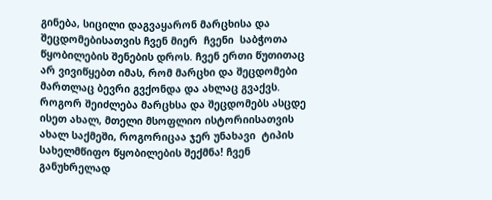გინება, სიცილი დაგვაყარონ მარცხისა და შეცდომებისათვის ჩვენ მიერ  ჩვენი  საბჭოთა წყობილების შენების დროს. ჩვენ ერთი წუთითაც არ ვივიწყებთ იმას, რომ მარცხი და შეცდომები მართლაც ბევრი გვქონდა და ახლაც გვაქვს. როგორ შეიძლება მარცხსა და შეცდომებს ასცდე ისეთ ახალ, მთელი მსოფლიო ისტორიისათვის ახალ საქმეში, როგორიცაა ჯერ უნახავი  ტიპის  სახელმწიფო წყობილების შექმნა! ჩვენ განუხრელად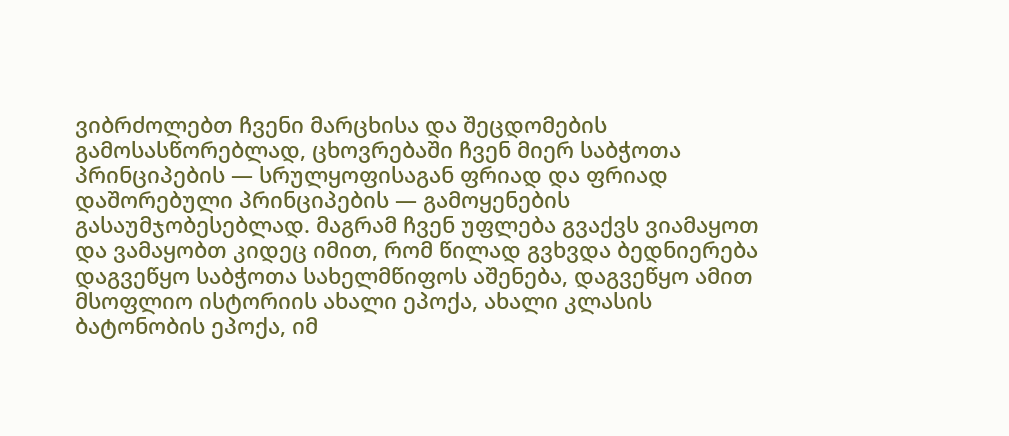ვიბრძოლებთ ჩვენი მარცხისა და შეცდომების გამოსასწორებლად, ცხოვრებაში ჩვენ მიერ საბჭოთა პრინციპების — სრულყოფისაგან ფრიად და ფრიად დაშორებული პრინციპების — გამოყენების გასაუმჯობესებლად. მაგრამ ჩვენ უფლება გვაქვს ვიამაყოთ და ვამაყობთ კიდეც იმით, რომ წილად გვხვდა ბედნიერება დაგვეწყო საბჭოთა სახელმწიფოს აშენება, დაგვეწყო ამით მსოფლიო ისტორიის ახალი ეპოქა, ახალი კლასის ბატონობის ეპოქა, იმ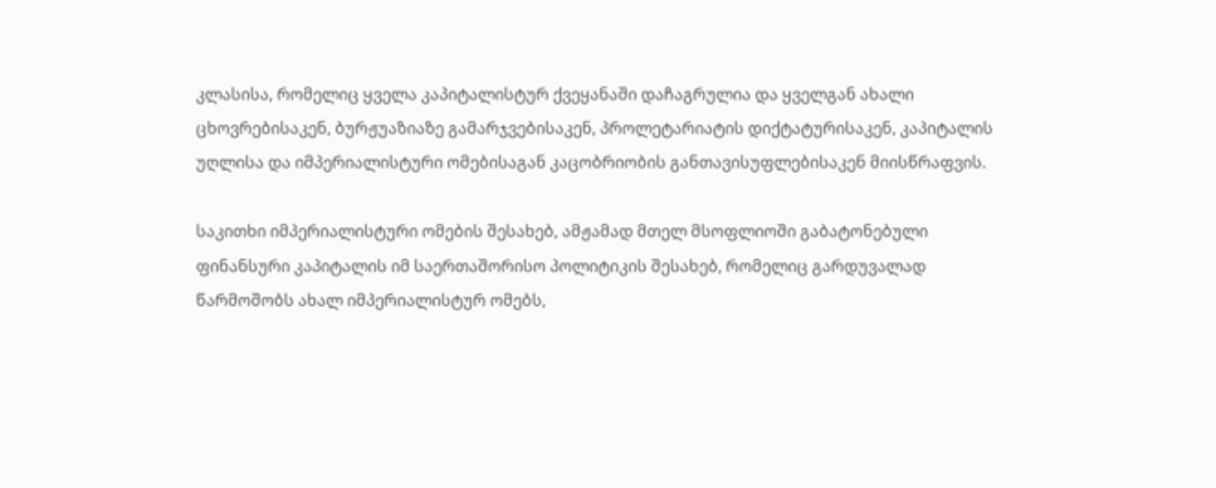კლასისა, რომელიც ყველა კაპიტალისტურ ქვეყანაში დაჩაგრულია და ყველგან ახალი ცხოვრებისაკენ, ბურჟუაზიაზე გამარჯვებისაკენ, პროლეტარიატის დიქტატურისაკენ, კაპიტალის უღლისა და იმპერიალისტური ომებისაგან კაცობრიობის განთავისუფლებისაკენ მიისწრაფვის.

საკითხი იმპერიალისტური ომების შესახებ, ამჟამად მთელ მსოფლიოში გაბატონებული ფინანსური კაპიტალის იმ საერთაშორისო პოლიტიკის შესახებ, რომელიც გარდუვალად წარმოშობს ახალ იმპერიალისტურ ომებს,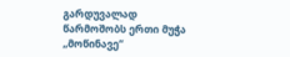გარდუვალად წარმოშობს ერთი მუჭა „მოწინავე“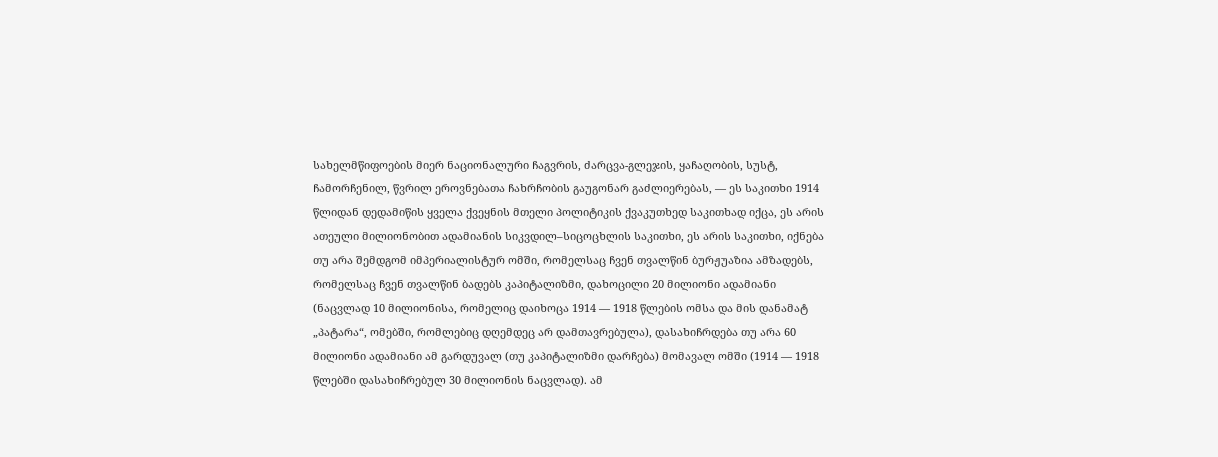სახელმწიფოების მიერ ნაციონალური ჩაგვრის, ძარცვა-გლეჯის, ყაჩაღობის, სუსტ, ჩამორჩენილ, წვრილ ეროვნებათა ჩახრჩობის გაუგონარ გაძლიერებას, — ეს საკითხი 1914 წლიდან დედამიწის ყველა ქვეყნის მთელი პოლიტიკის ქვაკუთხედ საკითხად იქცა, ეს არის ათეული მილიონობით ადამიანის სიკვდილ–სიცოცხლის საკითხი, ეს არის საკითხი, იქნება თუ არა შემდგომ იმპერიალისტურ ომში, რომელსაც ჩვენ თვალწინ ბურჟუაზია ამზადებს, რომელსაც ჩვენ თვალწინ ბადებს კაპიტალიზმი, დახოცილი 20 მილიონი ადამიანი (ნაცვლად 10 მილიონისა, რომელიც დაიხოცა 1914 — 1918 წლების ომსა და მის დანამატ „პატარა“, ომებში, რომლებიც დღემდეც არ დამთავრებულა), დასახიჩრდება თუ არა 60 მილიონი ადამიანი ამ გარდუვალ (თუ კაპიტალიზმი დარჩება) მომავალ ომში (1914 — 1918 წლებში დასახიჩრებულ 30 მილიონის ნაცვლად). ამ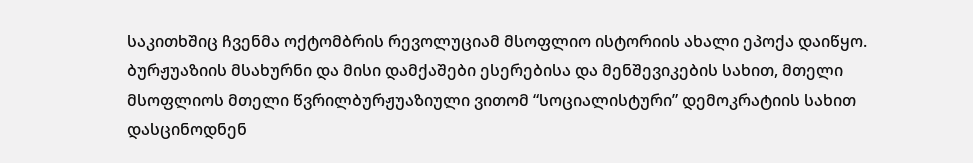საკითხშიც ჩვენმა ოქტომბრის რევოლუციამ მსოფლიო ისტორიის ახალი ეპოქა დაიწყო. ბურჟუაზიის მსახურნი და მისი დამქაშები ესერებისა და მენშევიკების სახით, მთელი მსოფლიოს მთელი წვრილბურჟუაზიული ვითომ “სოციალისტური” დემოკრატიის სახით დასცინოდნენ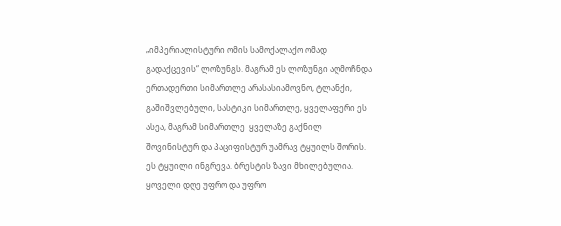„იმპერიალისტური ომის სამოქალაქო ომად გადაქცევის“ ლოზუნგს. მაგრამ ეს ლოზუნგი აღმოჩნდა ერთადერთი სიმართლე არასასიამოვნო, ტლანქი, გაშიშვლებული, სასტიკი სიმართლე, ყველაფერი ეს ასეა, მაგრამ სიმართლე  ყველაზე გაქნილ შოვინისტურ და პაციფისტურ უამრავ ტყუილს შორის. ეს ტყუილი ინგრევა. ბრესტის ზავი მხილებულია. ყოველი დღე უფრო და უფრო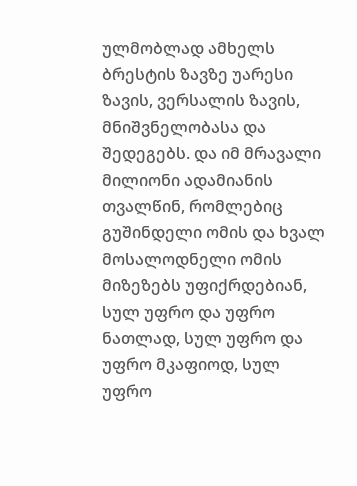ულმობლად ამხელს ბრესტის ზავზე უარესი ზავის, ვერსალის ზავის, მნიშვნელობასა და შედეგებს. და იმ მრავალი მილიონი ადამიანის თვალწინ, რომლებიც გუშინდელი ომის და ხვალ მოსალოდნელი ომის მიზეზებს უფიქრდებიან, სულ უფრო და უფრო ნათლად, სულ უფრო და უფრო მკაფიოდ, სულ უფრო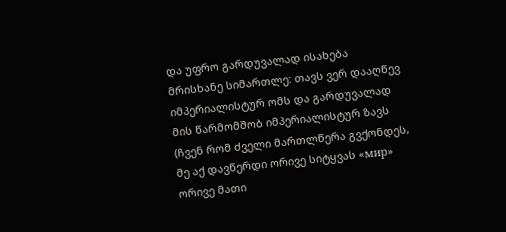და უფრო გარდუვალად ისახება მრისხანე სიმართლე: თავს ვერ დააღწევ იმპერიალისტურ ომს და გარდუვალად მის წარმომშობ იმპერიალისტურ ზავს (ჩვენ რომ ძველი მართლწერა გვქონდეს, მე აქ დავწერდი ორივე სიტყვას «мир» ორივე მათი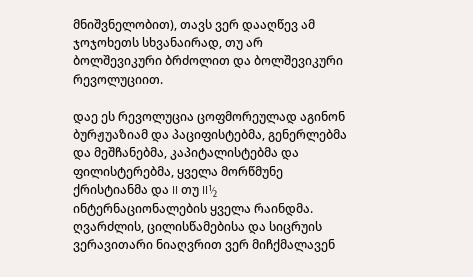მნიშვნელობით), თავს ვერ დააღწევ ამ ჯოჯოხეთს სხვანაირად, თუ არ ბოლშევიკური ბრძოლით და ბოლშევიკური რევოლუციით.

დაე ეს რევოლუცია ცოფმორეულად აგინონ ბურჟუაზიამ და პაციფისტებმა, გენერლებმა და მეშჩანებმა, კაპიტალისტებმა და ფილისტერებმა, ყველა მორწმუნე ქრისტიანმა და II თუ II½ ინტერნაციონალების ყველა რაინდმა. ღვარძლის, ცილისწამებისა და სიცრუის ვერავითარი ნიაღვრით ვერ მიჩქმალავენ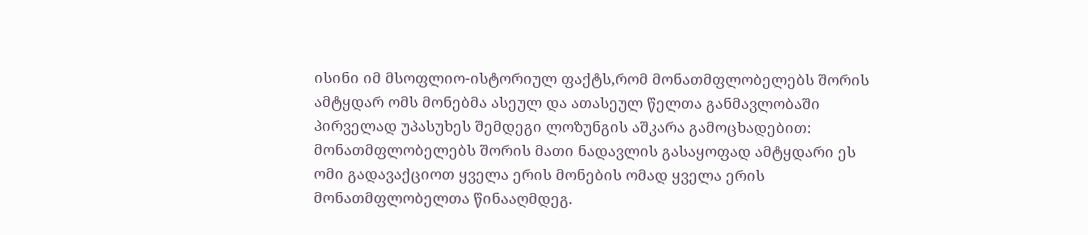ისინი იმ მსოფლიო-ისტორიულ ფაქტს,რომ მონათმფლობელებს შორის ამტყდარ ომს მონებმა ასეულ და ათასეულ წელთა განმავლობაში პირველად უპასუხეს შემდეგი ლოზუნგის აშკარა გამოცხადებით: მონათმფლობელებს შორის მათი ნადავლის გასაყოფად ამტყდარი ეს ომი გადავაქციოთ ყველა ერის მონების ომად ყველა ერის მონათმფლობელთა წინააღმდეგ.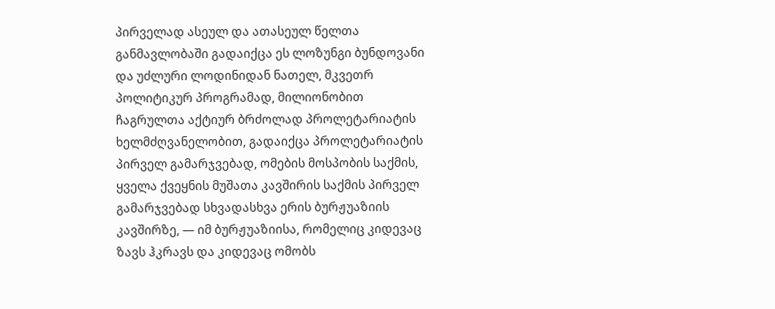პირველად ასეულ და ათასეულ წელთა განმავლობაში გადაიქცა ეს ლოზუნგი ბუნდოვანი და უძლური ლოდინიდან ნათელ, მკვეთრ პოლიტიკურ პროგრამად, მილიონობით ჩაგრულთა აქტიურ ბრძოლად პროლეტარიატის ხელმძღვანელობით, გადაიქცა პროლეტარიატის პირველ გამარჯვებად, ომების მოსპობის საქმის, ყველა ქვეყნის მუშათა კავშირის საქმის პირველ გამარჯვებად სხვადასხვა ერის ბურჟუაზიის კავშირზე, — იმ ბურჟუაზიისა, რომელიც კიდევაც ზავს ჰკრავს და კიდევაც ომობს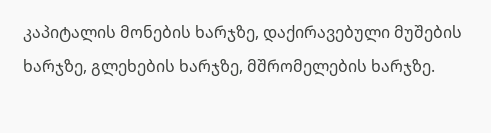კაპიტალის მონების ხარჯზე, დაქირავებული მუშების ხარჯზე, გლეხების ხარჯზე, მშრომელების ხარჯზე.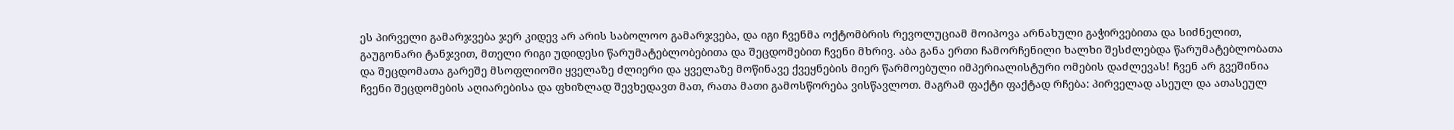ეს პირველი გამარჯვება ჯერ კიდევ არ არის საბოლოო გამარჯვება, და იგი ჩვენმა ოქტომბრის რევოლუციამ მოიპოვა არნახული გაჭირვებითა და სიძნელით, გაუგონარი ტანჯვით, მთელი რიგი უდიდესი წარუმატებლობებითა და შეცდომებით ჩვენი მხრივ. აბა განა ერთი ჩამორჩენილი ხალხი შესძლებდა წარუმატებლობათა და შეცდომათა გარეშე მსოფლიოში ყველაზე ძლიერი და ყველაზე მოწინავე ქვეყნების მიერ წარმოებული იმპერიალისტური ომების დაძლევას! ჩვენ არ გვეშინია ჩვენი შეცდომების აღიარებისა და ფხიზლად შევხედავთ მათ, რათა მათი გამოსწორება ვისწავლოთ. მაგრამ ფაქტი ფაქტად რჩება: პირველად ასეულ და ათასეულ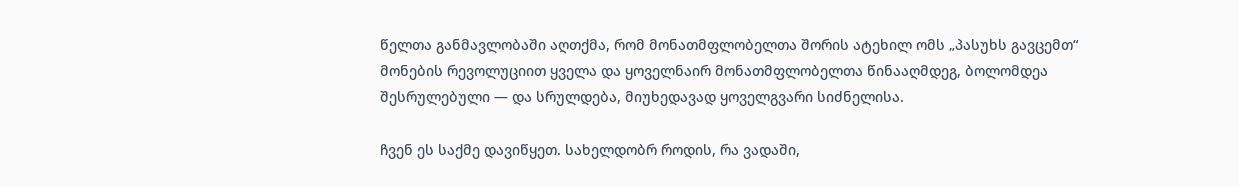წელთა განმავლობაში აღთქმა, რომ მონათმფლობელთა შორის ატეხილ ომს „პასუხს გავცემთ“ მონების რევოლუციით ყველა და ყოველნაირ მონათმფლობელთა წინააღმდეგ, ბოლომდეა შესრულებული — და სრულდება, მიუხედავად ყოველგვარი სიძნელისა.

ჩვენ ეს საქმე დავიწყეთ. სახელდობრ როდის, რა ვადაში,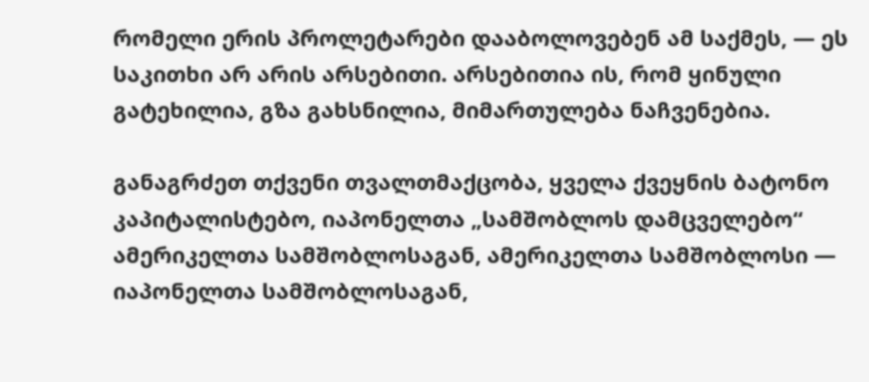რომელი ერის პროლეტარები დააბოლოვებენ ამ საქმეს, — ეს საკითხი არ არის არსებითი. არსებითია ის, რომ ყინული გატეხილია, გზა გახსნილია, მიმართულება ნაჩვენებია.

განაგრძეთ თქვენი თვალთმაქცობა, ყველა ქვეყნის ბატონო კაპიტალისტებო, იაპონელთა „სამშობლოს დამცველებო“ ამერიკელთა სამშობლოსაგან, ამერიკელთა სამშობლოსი — იაპონელთა სამშობლოსაგან,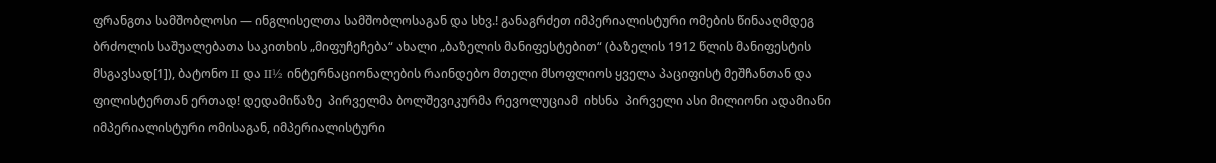ფრანგთა სამშობლოსი — ინგლისელთა სამშობლოსაგან და სხვ.! განაგრძეთ იმპერიალისტური ომების წინააღმდეგ ბრძოლის საშუალებათა საკითხის „მიფუჩეჩება“ ახალი „ბაზელის მანიფესტებით“ (ბაზელის 1912 წლის მანიფესტის მსგავსად[1]), ბატონო II და II½ ინტერნაციონალების რაინდებო მთელი მსოფლიოს ყველა პაციფისტ მეშჩანთან და ფილისტერთან ერთად! დედამიწაზე  პირველმა ბოლშევიკურმა რევოლუციამ  იხსნა  პირველი ასი მილიონი ადამიანი  იმპერიალისტური ომისაგან, იმპერიალისტური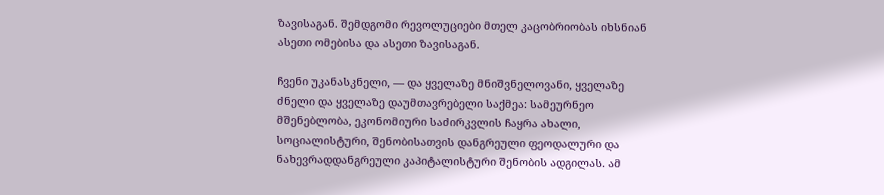ზავისაგან. შემდგომი რევოლუციები მთელ კაცობრიობას იხსნიან ასეთი ომებისა და ასეთი ზავისაგან.

ჩვენი უკანასკნელი, — და ყველაზე მნიშვნელოვანი, ყველაზე ძნელი და ყველაზე დაუმთავრებელი საქმეა: სამეურნეო მშენებლობა, ეკონომიური საძირკვლის ჩაყრა ახალი, სოციალისტური, შენობისათვის დანგრეული ფეოდალური და ნახევრადდანგრეული კაპიტალისტური შენობის ადგილას. ამ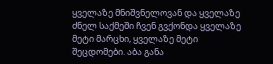ყველაზე მნიშვნელოვან და ყველაზე ძნელ საქმეში ჩვენ გვქონდა ყველაზე მეტი მარცხი, ყველაზე მეტი შეცდომები. აბა განა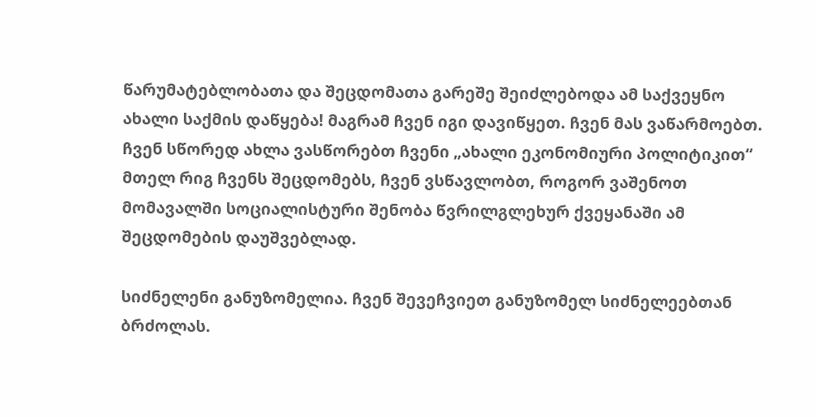წარუმატებლობათა და შეცდომათა გარეშე შეიძლებოდა ამ საქვეყნო ახალი საქმის დაწყება! მაგრამ ჩვენ იგი დავიწყეთ. ჩვენ მას ვაწარმოებთ. ჩვენ სწორედ ახლა ვასწორებთ ჩვენი „ახალი ეკონომიური პოლიტიკით“ მთელ რიგ ჩვენს შეცდომებს, ჩვენ ვსწავლობთ, როგორ ვაშენოთ მომავალში სოციალისტური შენობა წვრილგლეხურ ქვეყანაში ამ შეცდომების დაუშვებლად.

სიძნელენი განუზომელია. ჩვენ შევეჩვიეთ განუზომელ სიძნელეებთან ბრძოლას.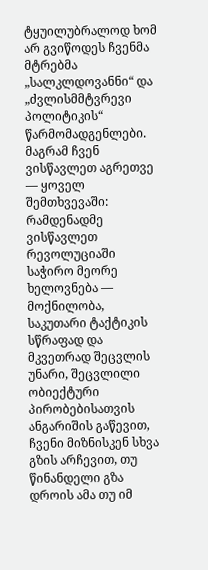ტყუილუბრალოდ ხომ არ გვიწოდეს ჩვენმა მტრებმა „სალკლდოვანნი“ და „ძვლისმმტვრევი პოლიტიკის“ წარმომადგენლები. მაგრამ ჩვენ ვისწავლეთ აგრეთვე — ყოველ შემთხვევაში: რამდენადმე ვისწავლეთ რევოლუციაში საჭირო მეორე ხელოვნება — მოქნილობა, საკუთარი ტაქტიკის სწრაფად და მკვეთრად შეცვლის უნარი, შეცვლილი ობიექტური პირობებისათვის ანგარიშის გაწევით, ჩვენი მიზნისკენ სხვა გზის არჩევით, თუ წინანდელი გზა დროის ამა თუ იმ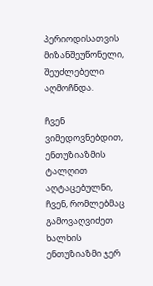პერიოდისათვის მიზანშეუწონელი, შეუძლებელი აღმოჩნდა.

ჩვენ ვიმედოვნებდით, ენთუზიაზმის ტალღით აღტაცებულნი, ჩვენ, რომლებმაც გამოვაღვიძეთ ხალხის ენთუზიაზმი ჯერ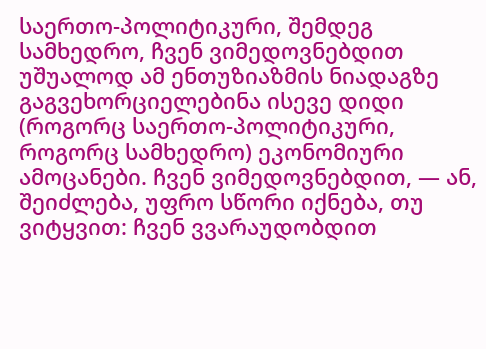საერთო-პოლიტიკური, შემდეგ სამხედრო, ჩვენ ვიმედოვნებდით უშუალოდ ამ ენთუზიაზმის ნიადაგზე გაგვეხორციელებინა ისევე დიდი (როგორც საერთო-პოლიტიკური, როგორც სამხედრო) ეკონომიური ამოცანები. ჩვენ ვიმედოვნებდით, — ან, შეიძლება, უფრო სწორი იქნება, თუ ვიტყვით: ჩვენ ვვარაუდობდით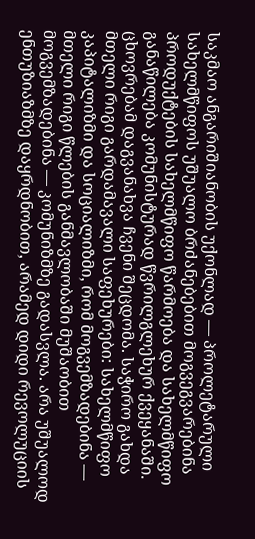საკმაო ანგარიშიანობის უქონლად — პროლეტარული სახელმწიფოს უშუალო ბრძანებებით მოგვეგვარებინა პროდუქტების სახელმწიფო წარმოება და სახელმწიფო განაწილება კომუნისტურად წვრილგლეხურ ქვეყანაში. ცხოვრებამ დაგვანახვა ჩვენი შეცდომა. საჭირო გახდა მთელი რიგი გარდამავალი საფეხურები: სახელმწიფო კაპიტალიზმი და სოციალიზმი, რომ მოგვემზადებინა — მთელი რიგი წლების განმავლობაში მუშაობით მოგვემზადებინა — კომუნიზმზე გადასვლა. არა უშუალოდ ენთუზიაზმზე დაყრდნობით, არამედ დიდი რევოლუციის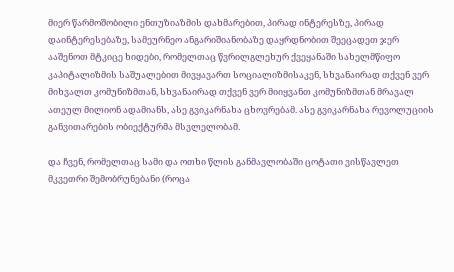მიერ წარმოშობილი ენთუზიაზმის დახმარებით, პირად ინტერესზე, პირად დაინტერესებაზე, სამეურნეო ანგარიშიანობაზე დაყრდნობით შეეცადეთ ჯერ ააშენოთ მტკიცე ხიდები, რომელთაც წვრილგლეხურ ქვეყანაში სახელმწიფო კაპიტალიზმის საშუალებით მივყავართ სოციალიზმისაკენ, სხვანაირად თქვენ ვერ მიხვალთ კომუნიზმთან, სხვანაირად თქვენ ვერ მიიყვანთ კომუნიზმთან მრავალ ათეულ მილიონ ადამიანს, ასე გვიკარნახა ცხოვრებამ. ასე გვიკარნახა რევოლუციის განვითარების ობიექტურმა მსვლელობამ.

და ჩვენ, რომელთაც სამი და ოთხი წლის განმავლობაში ცოტათი ვისწავლეთ მკვეთრი შემობრუნებანი (როცა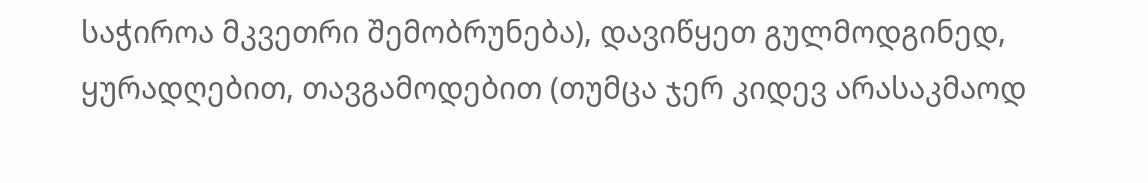საჭიროა მკვეთრი შემობრუნება), დავიწყეთ გულმოდგინედ, ყურადღებით, თავგამოდებით (თუმცა ჯერ კიდევ არასაკმაოდ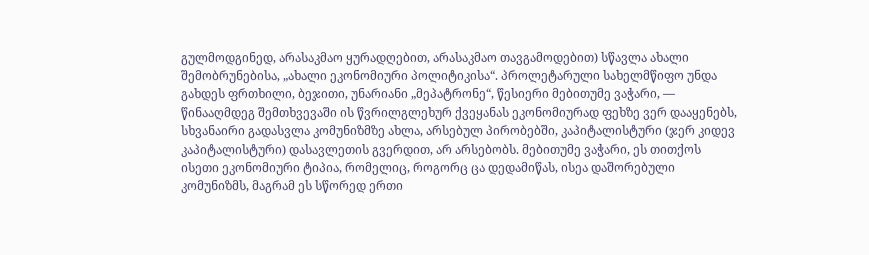გულმოდგინედ, არასაკმაო ყურადღებით, არასაკმაო თავგამოდებით) სწავლა ახალი შემობრუნებისა, „ახალი ეკონომიური პოლიტიკისა“. პროლეტარული სახელმწიფო უნდა გახდეს ფრთხილი, ბეჯითი, უნარიანი „მეპატრონე“, წესიერი მებითუმე ვაჭარი, — წინააღმდეგ შემთხვევაში ის წვრილგლეხურ ქვეყანას ეკონომიურად ფეხზე ვერ დააყენებს, სხვანაირი გადასვლა კომუნიზმზე ახლა, არსებულ პირობებში, კაპიტალისტური (ჯერ კიდევ კაპიტალისტური) დასავლეთის გვერდით, არ არსებობს. მებითუმე ვაჭარი, ეს თითქოს ისეთი ეკონომიური ტიპია, რომელიც, როგორც ცა დედამიწას, ისეა დაშორებული კომუნიზმს, მაგრამ ეს სწორედ ერთი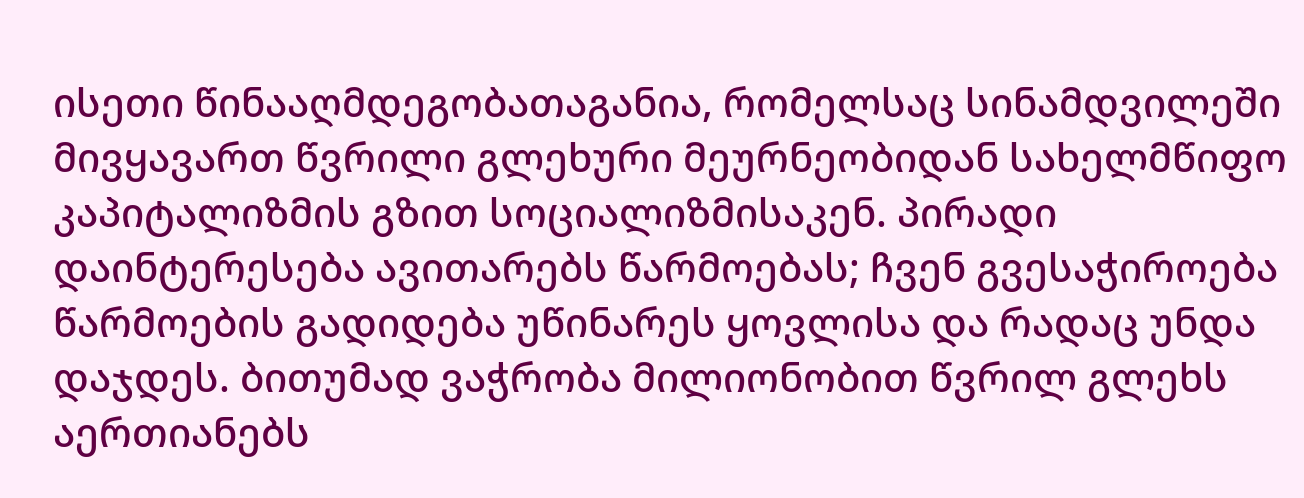ისეთი წინააღმდეგობათაგანია, რომელსაც სინამდვილეში მივყავართ წვრილი გლეხური მეურნეობიდან სახელმწიფო კაპიტალიზმის გზით სოციალიზმისაკენ. პირადი დაინტერესება ავითარებს წარმოებას; ჩვენ გვესაჭიროება წარმოების გადიდება უწინარეს ყოვლისა და რადაც უნდა დაჯდეს. ბითუმად ვაჭრობა მილიონობით წვრილ გლეხს აერთიანებს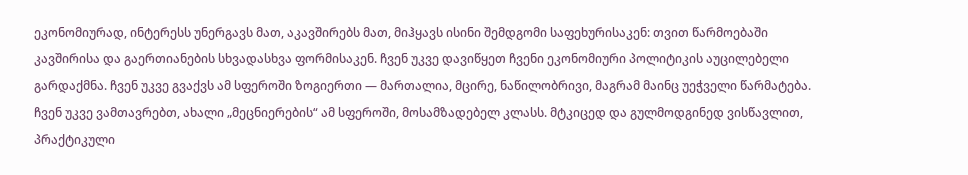ეკონომიურად, ინტერესს უნერგავს მათ, აკავშირებს მათ, მიჰყავს ისინი შემდგომი საფეხურისაკენ: თვით წარმოებაში კავშირისა და გაერთიანების სხვადასხვა ფორმისაკენ. ჩვენ უკვე დავიწყეთ ჩვენი ეკონომიური პოლიტიკის აუცილებელი გარდაქმნა. ჩვენ უკვე გვაქვს ამ სფეროში ზოგიერთი — მართალია, მცირე, ნაწილობრივი, მაგრამ მაინც უეჭველი წარმატება. ჩვენ უკვე ვამთავრებთ, ახალი „მეცნიერების“ ამ სფეროში, მოსამზადებელ კლასს. მტკიცედ და გულმოდგინედ ვისწავლით, პრაქტიკული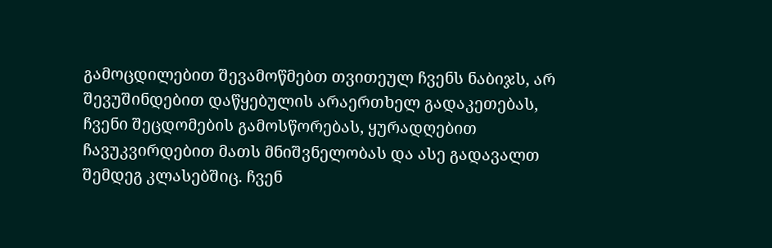გამოცდილებით შევამოწმებთ თვითეულ ჩვენს ნაბიჯს, არ შევუშინდებით დაწყებულის არაერთხელ გადაკეთებას, ჩვენი შეცდომების გამოსწორებას, ყურადღებით ჩავუკვირდებით მათს მნიშვნელობას და ასე გადავალთ შემდეგ კლასებშიც. ჩვენ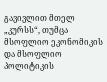გავივლით მთელ „კურსს“, თუმცა მსოფლიო ეკონომიკის და მსოფლიო პოლიტიკის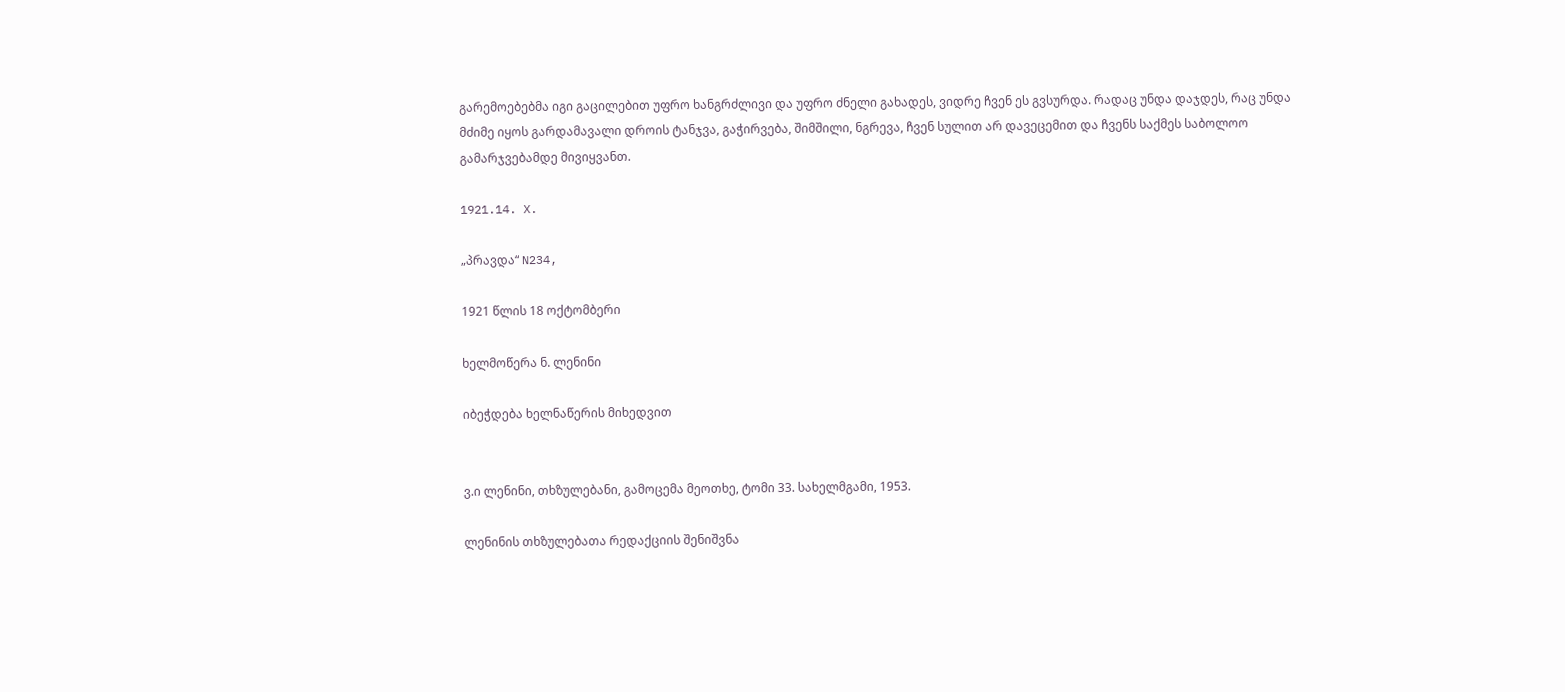გარემოებებმა იგი გაცილებით უფრო ხანგრძლივი და უფრო ძნელი გახადეს, ვიდრე ჩვენ ეს გვსურდა. რადაც უნდა დაჯდეს, რაც უნდა მძიმე იყოს გარდამავალი დროის ტანჯვა, გაჭირვება, შიმშილი, ნგრევა, ჩვენ სულით არ დავეცემით და ჩვენს საქმეს საბოლოო გამარჯვებამდე მივიყვანთ.

1921.14. X.

„პრავდა“ N234,

1921 წლის 18 ოქტომბერი

ხელმოწერა ნ. ლენინი

იბეჭდება ხელნაწერის მიხედვით


ვ.ი ლენინი, თხზულებანი, გამოცემა მეოთხე, ტომი 33. სახელმგამი, 1953.

ლენინის თხზულებათა რედაქციის შენიშვნა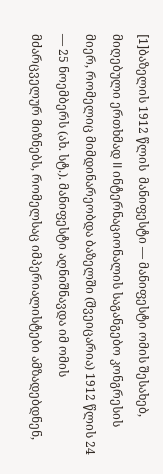[1]ბაზელის 1912 წლის  მანიფესტი — მანიფესტი ომის შესახებ, მიღებული ერთხმად II ინტერნაციონალის საგანგებო კონგრესის მიერ, რომელიც მიმდინარეობდა ბაზელში (შვეიცარია) 1912 წლის 24 — 25 ნოემბერს (ახ. სტ.). მანიფესტი აღნიშნავდა იმ ომის მძარცველურ მიზნებს, რომელსაც იმპერიალისტები ამზადებდნენ,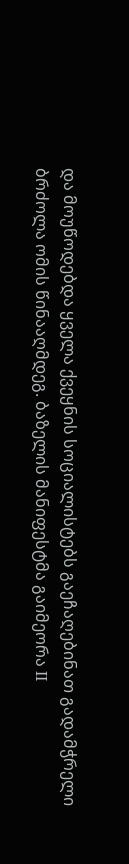და მოუწოდებდა ყველა ქვეყნის სოციალისტებს გაეჩაღებინათ გადამჭრელი ბრძოლა ომის წინააღმდეგ. ბაზელის მანიფესტმა გაიმეორა II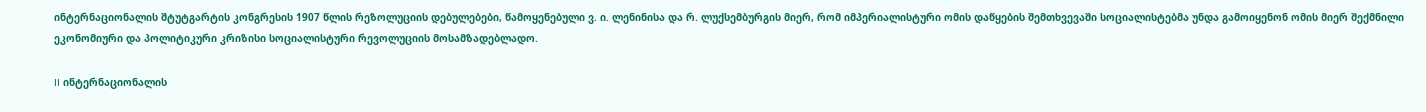ინტერნაციონალის შტუტგარტის კონგრესის 1907 წლის რეზოლუციის დებულებები, წამოყენებული ვ. ი. ლენინისა და რ. ლუქსემბურგის მიერ, რომ იმპერიალისტური ომის დაწყების შემთხვევაში სოციალისტებმა უნდა გამოიყენონ ომის მიერ შექმნილი ეკონომიური და პოლიტიკური კრიზისი სოციალისტური რევოლუციის მოსამზადებლადო.

II ინტერნაციონალის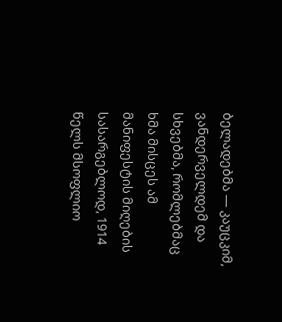ბელადებმა — კაუცკიმ, ვანდერველდემ და სხვებმა, რომლებმაც ხმა მისცეს ამ მანიფესტის მიღების სასარგებლოდ, 1914 წელს მსოფლიო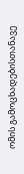ომის გამოცხადებისთანავე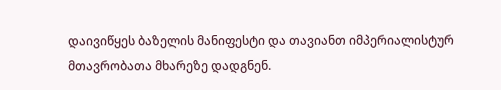დაივიწყეს ბაზელის მანიფესტი და თავიანთ იმპერიალისტურ მთავრობათა მხარეზე დადგნენ.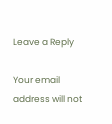Leave a Reply

Your email address will not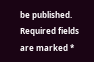be published. Required fields are marked *